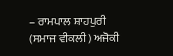– ਰਾਮਪਾਲ ਸ਼ਾਹਪੁਰੀ
(ਸਮਾਜ ਵੀਕਲੀ) ਅਜੋਕੀ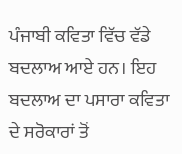ਪੰਜਾਬੀ ਕਵਿਤਾ ਵਿੱਚ ਵੱਡੇ ਬਦਲਾਅ ਆਏ ਹਨ। ਇਹ ਬਦਲਾਅ ਦਾ ਪਸਾਰਾ ਕਵਿਤਾ ਦੇ ਸਰੋਕਾਰਾਂ ਤੋਂ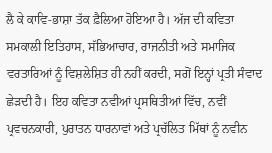ਲੈ ਕੇ ਕਾਵਿ-ਭਾਸ਼ਾ ਤੱਕ ਫ਼ੈਲਿਆ ਹੋਇਆ ਹੈ। ਅੱਜ ਦੀ ਕਵਿਤਾ ਸਮਕਾਲੀ ਇਤਿਹਾਸ, ਸੱਭਿਆਚਾਰ, ਰਾਜਨੀਤੀ ਅਤੇ ਸਮਾਜਿਕ ਵਰਤਾਰਿਆਂ ਨੂੰ ਵਿਸ਼ਲੇਸ਼ਿਤ ਹੀ ਨਹੀਂ ਕਰਦੀ, ਸਗੋਂ ਇਨ੍ਹਾਂ ਪ੍ਰਤੀ ਸੰਵਾਦ ਛੇੜਦੀ ਹੈ। ਇਹ ਕਵਿਤਾ ਨਵੀਆਂ ਪ੍ਰਸਥਿਤੀਆਂ ਵਿੱਚ, ਨਵੀਂ ਪ੍ਰਵਚਨਕਾਰੀ, ਪੁਰਾਤਨ ਧਾਰਨਾਵਾਂ ਅਤੇ ਪ੍ਰਚੱਲਿਤ ਮਿੱਥਾਂ ਨੂੰ ਨਵੀਨ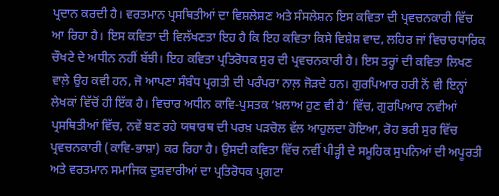ਪ੍ਰਦਾਨ ਕਰਦੀ ਹੈ। ਵਰਤਮਾਨ ਪ੍ਰਸਥਿਤੀਆਂ ਦਾ ਵਿਸ਼ਲੇਸ਼ਣ ਅਤੇ ਸੰਸਲੇਸ਼ਨ ਇਸ ਕਵਿਤਾ ਦੀ ਪ੍ਰਵਚਨਕਾਰੀ ਵਿੱਚ ਆ ਰਿਹਾ ਹੈ। ਇਸ ਕਵਿਤਾ ਦੀ ਵਿਲੱਖਣਤਾ ਇਹ ਹੈ ਕਿ ਇਹ ਕਵਿਤਾ ਕਿਸੇ ਵਿਸ਼ੇਸ਼ ਵਾਦ, ਲਹਿਰ ਜਾਂ ਵਿਚਾਰਧਾਰਿਕ ਚੌਖਟੇ ਦੇ ਅਧੀਨ ਨਹੀਂ ਬੱਝੀ। ਇਹ ਕਵਿਤਾ ਪ੍ਰਤਿਰੋਧਕ ਸੁਰ ਦੀ ਪ੍ਰਵਚਨਕਾਰੀ ਹੈ। ਇਸ ਤਰ੍ਹਾਂ ਦੀ ਕਵਿਤਾ ਲਿਖਣ ਵਾਲ਼ੇ ਉਹ ਕਵੀ ਹਨ, ਜੋ ਆਪਣਾ ਸੰਬੰਧ ਪ੍ਰਗਤੀ ਦੀ ਪਰੰਪਰਾ ਨਾਲ਼ ਜੋੜਦੇ ਹਨ। ਗੁਰਪਿਆਰ ਹਰੀ ਨੋਂ ਵੀ ਇਨ੍ਹਾਂ ਲੇਖਕਾਂ ਵਿੱਚੋਂ ਹੀ ਇੱਕ ਹੈ। ਵਿਚਾਰ ਅਧੀਨ ਕਾਵਿ-ਪੁਸਤਕ ‘ਖ਼ਲਾਅ ਹੁਣ ਵੀ ਹੈ’ ਵਿੱਚ, ਗੁਰਪਿਆਰ ਨਵੀਆਂ ਪ੍ਰਸਥਿਤੀਆਂ ਵਿੱਚ, ਨਵੇਂ ਬਣ ਰਹੇ ਯਥਾਰਥ ਦੀ ਪਰਖ਼ ਪੜਚੋਲ ਵੱਲ ਆਹੁਲਦਾ ਹੋਇਆ, ਰੋਹ ਭਰੀ ਸੁਰ ਵਿੱਚ ਪ੍ਰਵਚਨਕਾਰੀ (ਕਾਵਿ-ਭਾਸ਼ਾ) ਕਰ ਰਿਹਾ ਹੈ। ਉਸਦੀ ਕਵਿਤਾ ਵਿੱਚ ਨਵੀਂ ਪੀੜ੍ਹੀ ਦੇ ਸਮੂਹਿਕ ਸੁਪਨਿਆਂ ਦੀ ਅਪੂਰਤੀ ਅਤੇ ਵਰਤਮਾਨ ਸਮਾਜਿਕ ਦੁਸ਼ਵਾਰੀਆਂ ਦਾ ਪ੍ਰਤਿਰੋਧਕ ਪ੍ਰਗਟਾ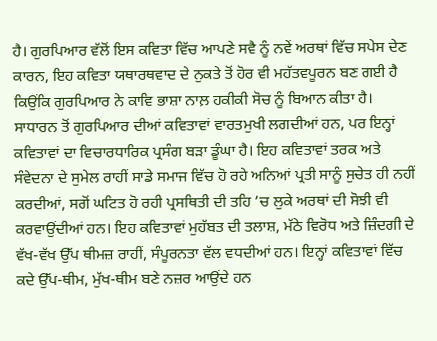ਹੈ। ਗੁਰਪਿਆਰ ਵੱਲੋਂ ਇਸ ਕਵਿਤਾ ਵਿੱਚ ਆਪਣੇ ਸਵੈ ਨੂੰ ਨਵੇਂ ਅਰਥਾਂ ਵਿੱਚ ਸਪੇਸ ਦੇਣ ਕਾਰਨ, ਇਹ ਕਵਿਤਾ ਯਥਾਰਥਵਾਦ ਦੇ ਨੁਕਤੇ ਤੋਂ ਹੋਰ ਵੀ ਮਹੱਤਵਪੂਰਨ ਬਣ ਗਈ ਹੈ ਕਿਉਂਕਿ ਗੁਰਪਿਆਰ ਨੇ ਕਾਵਿ ਭਾਸ਼ਾ ਨਾਲ਼ ਹਕੀਕੀ ਸੋਚ ਨੂੰ ਬਿਆਨ ਕੀਤਾ ਹੈ। ਸਾਧਾਰਨ ਤੋਂ ਗੁਰਪਿਆਰ ਦੀਆਂ ਕਵਿਤਾਵਾਂ ਵਾਰਤਮੁਖੀ ਲਗਦੀਆਂ ਹਨ, ਪਰ ਇਨ੍ਹਾਂ ਕਵਿਤਾਵਾਂ ਦਾ ਵਿਚਾਰਧਾਰਿਕ ਪ੍ਰਸੰਗ ਬੜਾ ਡੂੰਘਾ ਹੈ। ਇਹ ਕਵਿਤਾਵਾਂ ਤਰਕ ਅਤੇ ਸੰਵੇਦਨਾ ਦੇ ਸੁਮੇਲ ਰਾਹੀਂ ਸਾਡੇ ਸਮਾਜ ਵਿੱਚ ਹੋ ਰਹੇ ਅਨਿਆਂ ਪ੍ਰਤੀ ਸਾਨੂੰ ਸੁਚੇਤ ਹੀ ਨਹੀਂ ਕਰਦੀਆਂ, ਸਗੋਂ ਘਟਿਤ ਹੋ ਰਹੀ ਪ੍ਰਸਥਿਤੀ ਦੀ ਤਹਿ ’ਚ ਲੁਕੇ ਅਰਥਾਂ ਦੀ ਸੋਝੀ ਵੀ ਕਰਵਾਉਂਦੀਆਂ ਹਨ। ਇਹ ਕਵਿਤਾਵਾਂ ਮੁਹੱਬਤ ਦੀ ਤਲਾਸ਼, ਮੱਠੇ ਵਿਰੋਧ ਅਤੇ ਜ਼ਿੰਦਗੀ ਦੇ ਵੱਖ-ਵੱਖ ਉੱਪ ਥੀਮਜ਼ ਰਾਹੀਂ, ਸੰਪੂਰਨਤਾ ਵੱਲ ਵਧਦੀਆਂ ਹਨ। ਇਨ੍ਹਾਂ ਕਵਿਤਾਵਾਂ ਵਿੱਚ ਕਦੇ ਉੱਪ-ਥੀਮ, ਮੁੱਖ-ਥੀਮ ਬਣੇ ਨਜ਼ਰ ਆਉਂਦੇ ਹਨ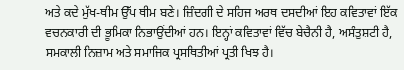ਅਤੇ ਕਦੇ ਮੁੱਖ-ਥੀਮ ਉੱਪ ਥੀਮ ਬਣੇ। ਜ਼ਿੰਦਗੀ ਦੇ ਸਹਿਜ ਅਰਥ ਦਸਦੀਆਂ ਇਹ ਕਵਿਤਾਵਾਂ ਇੱਕ ਵਚਨਕਾਰੀ ਦੀ ਭੂਮਿਕਾ ਨਿਭਾਉਂਦੀਆਂ ਹਨ। ਇਨ੍ਹਾਂ ਕਵਿਤਾਵਾਂ ਵਿੱਚ ਬੇਚੈਨੀ ਹੈ, ਅਸੰਤੁਸ਼ਟੀ ਹੈ, ਸਮਕਾਲੀ ਨਿਜ਼ਾਮ ਅਤੇ ਸਮਾਜਿਕ ਪ੍ਰਸਥਿਤੀਆਂ ਪ੍ਰਤੀ ਖਿਝ ਹੈ।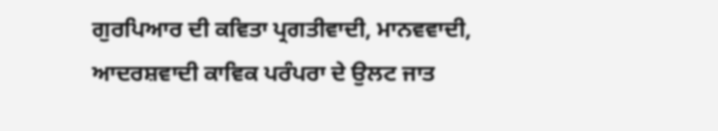ਗੁਰਪਿਆਰ ਦੀ ਕਵਿਤਾ ਪ੍ਰਗਤੀਵਾਦੀ, ਮਾਨਵਵਾਦੀ, ਆਦਰਸ਼ਵਾਦੀ ਕਾਵਿਕ ਪਰੰਪਰਾ ਦੇ ਉਲਟ ਜਾਤ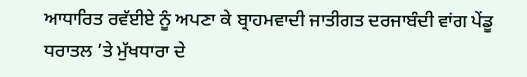ਆਧਾਰਿਤ ਰਵੱਈਏ ਨੂੰ ਅਪਣਾ ਕੇ ਬ੍ਰਾਹਮਵਾਦੀ ਜਾਤੀਗਤ ਦਰਜਾਬੰਦੀ ਵਾਂਗ ਪੇਂਡੂ ਧਰਾਤਲ ’ਤੇ ਮੁੱਖਧਾਰਾ ਦੇ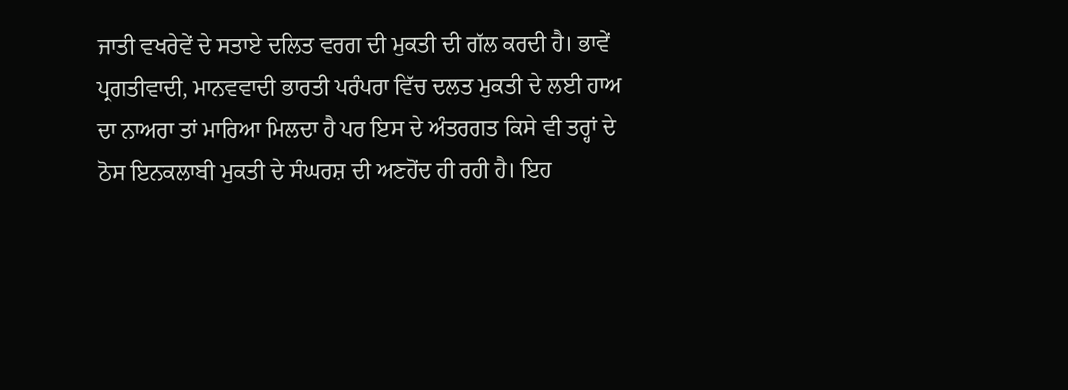ਜਾਤੀ ਵਖਰੇਵੇਂ ਦੇ ਸਤਾਏ ਦਲਿਤ ਵਰਗ ਦੀ ਮੁਕਤੀ ਦੀ ਗੱਲ ਕਰਦੀ ਹੈ। ਭਾਵੇਂ ਪ੍ਰਗਤੀਵਾਦੀ, ਮਾਨਵਵਾਦੀ ਭਾਰਤੀ ਪਰੰਪਰਾ ਵਿੱਚ ਦਲਤ ਮੁਕਤੀ ਦੇ ਲਈ ਹਾਅ ਦਾ ਨਾਅਰਾ ਤਾਂ ਮਾਰਿਆ ਮਿਲਦਾ ਹੈ ਪਰ ਇਸ ਦੇ ਅੰਤਰਗਤ ਕਿਸੇ ਵੀ ਤਰ੍ਹਾਂ ਦੇ ਠੋਸ ਇਨਕਲਾਬੀ ਮੁਕਤੀ ਦੇ ਸੰਘਰਸ਼ ਦੀ ਅਣਹੋਂਦ ਹੀ ਰਹੀ ਹੈ। ਇਹ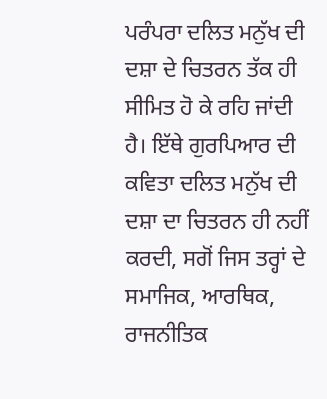ਪਰੰਪਰਾ ਦਲਿਤ ਮਨੁੱਖ ਦੀ ਦਸ਼ਾ ਦੇ ਚਿਤਰਨ ਤੱਕ ਹੀ ਸੀਮਿਤ ਹੋ ਕੇ ਰਹਿ ਜਾਂਦੀ ਹੈ। ਇੱਥੇ ਗੁਰਪਿਆਰ ਦੀ ਕਵਿਤਾ ਦਲਿਤ ਮਨੁੱਖ ਦੀ ਦਸ਼ਾ ਦਾ ਚਿਤਰਨ ਹੀ ਨਹੀਂ ਕਰਦੀ, ਸਗੋਂ ਜਿਸ ਤਰ੍ਹਾਂ ਦੇ ਸਮਾਜਿਕ, ਆਰਥਿਕ, ਰਾਜਨੀਤਿਕ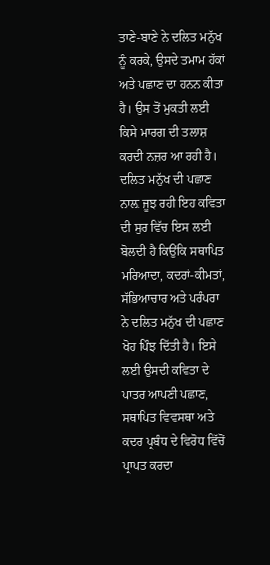ਤਾਣੇ-ਬਾਣੇ ਨੇ ਦਲਿਤ ਮਨੁੱਖ ਨੂੰ ਕਰਕੇ, ਉਸਦੇ ਤਮਾਮ ਹੱਕਾਂ ਅਤੇ ਪਛਾਣ ਦਾ ਹਨਨ ਕੀਤਾ ਹੈ। ਉਸ ਤੋਂ ਮੁਕਤੀ ਲਈ ਕਿਸੇ ਮਾਰਗ ਦੀ ਤਲਾਸ਼ ਕਰਦੀ ਨਜ਼ਰ ਆ ਰਹੀ ਹੈ। ਦਲਿਤ ਮਨੁੱਖ ਦੀ ਪਛਾਣ ਨਾਲ਼ ਜੂਝ ਰਹੀ ਇਹ ਕਵਿਤਾ ਦੀ ਸੁਰ ਵਿੱਚ ਇਸ ਲਈ ਬੋਲਦੀ ਹੈ ਕਿਉਂਕਿ ਸਥਾਪਿਤ ਮਰਿਆਦਾ, ਕਦਰਾਂ-ਕੀਮਤਾਂ, ਸੱਭਿਆਚਾਰ ਅਤੇ ਪਰੰਪਰਾ ਨੇ ਦਲਿਤ ਮਨੁੱਖ ਦੀ ਪਛਾਣ ਖੋਹ ਪਿੰਝ ਦਿੱਤੀ ਹੈ। ਇਸੇ ਲਈ ਉਸਦੀ ਕਵਿਤਾ ਦੇ ਪਾਤਰ ਆਪਣੀ ਪਛਾਣ, ਸਥਾਪਿਤ ਵਿਵਸਥਾ ਅਤੇ ਕਦਰ ਪ੍ਰਬੰਧ ਦੇ ਵਿਰੋਧ ਵਿੱਚੋਂ ਪ੍ਰਾਪਤ ਕਰਦਾ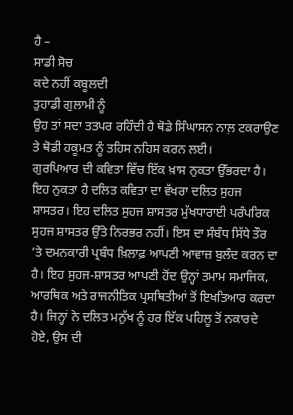ਹੈ –
ਸਾਡੀ ਸੋਚ
ਕਦੇ ਨਹੀਂ ਕਬੂਲਦੀ
ਤੁਹਾਡੀ ਗੁਲਾਮੀ ਨੂੰ
ਉਹ ਤਾਂ ਸਦਾ ਤਤਪਰ ਰਹਿੰਦੀ ਹੈ ਥੋਡੇ ਸਿੰਘਾਸਨ ਨਾਲ਼ ਟਕਰਾਉਣ ਤੇ ਥੋਡੀ ਹਕੂਮਤ ਨੂੰ ਤਹਿਸ ਨਹਿਸ ਕਰਨ ਲਈ।
ਗੁਰਪਿਆਰ ਦੀ ਕਵਿਤਾ ਵਿੱਚ ਇੱਕ ਖ਼ਾਸ ਨੁਕਤਾ ਉੱਭਰਦਾ ਹੈ। ਇਹ ਨੁਕਤਾ ਹੈ ਦਲਿਤ ਕਵਿਤਾ ਦਾ ਵੱਖਰਾ ਦਲਿਤ ਸੁਹਜ ਸ਼ਾਸਤਰ। ਇਹ ਦਲਿਤ ਸੁਹਜ ਸ਼ਾਸਤਰ ਮੁੱਖਧਾਰਾਈ ਪਰੰਪਰਿਕ ਸੁਹਜ ਸ਼ਾਸਤਰ ਉੱਤੇ ਨਿਰਭਰ ਨਹੀਂ। ਇਸ ਦਾ ਸੰਬੰਧ ਸਿੱਧੇ ਤੌਰ ’ਤੇ ਦਮਨਕਾਰੀ ਪ੍ਰਬੰਧ ਖ਼ਿਲਾਫ਼ ਆਪਣੀ ਆਵਾਜ਼ ਬੁਲੰਦ ਕਰਨ ਦਾ ਹੈ। ਇਹ ਸੁਹਜ-ਸ਼ਾਸਤਰ ਆਪਣੀ ਹੋਂਦ ਉਨ੍ਹਾਂ ਤਮਾਮ ਸਮਾਜਿਕ, ਆਰਥਿਕ ਅਤੇ ਰਾਜਨੀਤਿਕ ਪ੍ਰਸਥਿਤੀਆਂ ਤੋਂ ਇਖਤਿਆਰ ਕਰਦਾ ਹੈ। ਜਿਨ੍ਹਾਂ ਨੇ ਦਲਿਤ ਮਨੁੱਖ ਨੂੰ ਹਰ ਇੱਕ ਪਹਿਲੂ ਤੋਂ ਨਕਾਰਦੇ ਹੋਏ, ਉਸ ਦੀ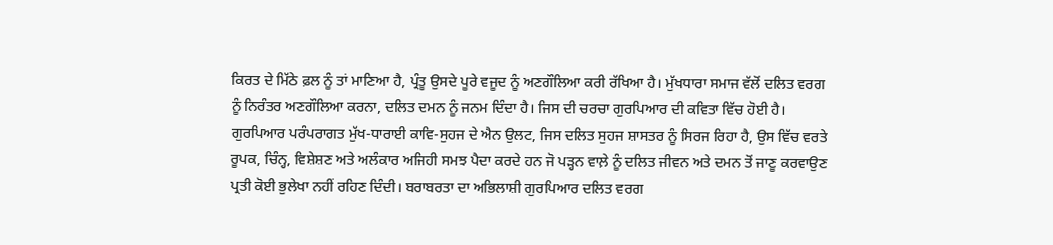ਕਿਰਤ ਦੇ ਮਿੱਠੇ ਫ਼ਲ ਨੂੰ ਤਾਂ ਮਾਣਿਆ ਹੈ, ਪ੍ਰੰਤੂ ਉਸਦੇ ਪੂਰੇ ਵਜੂਦ ਨੂੰ ਅਣਗੌਲਿਆ ਕਰੀ ਰੱਖਿਆ ਹੈ। ਮੁੱਖਧਾਰਾ ਸਮਾਜ ਵੱਲੋਂ ਦਲਿਤ ਵਰਗ ਨੂੰ ਨਿਰੰਤਰ ਅਣਗੌਲਿਆ ਕਰਨਾ, ਦਲਿਤ ਦਮਨ ਨੂੰ ਜਨਮ ਦਿੰਦਾ ਹੈ। ਜਿਸ ਦੀ ਚਰਚਾ ਗੁਰਪਿਆਰ ਦੀ ਕਵਿਤਾ ਵਿੱਚ ਹੋਈ ਹੈ। ਗੁਰਪਿਆਰ ਪਰੰਪਰਾਗਤ ਮੁੱਖ-ਧਾਰਾਈ ਕਾਵਿ-ਸੁਹਜ ਦੇ ਐਨ ਉਲਟ, ਜਿਸ ਦਲਿਤ ਸੁਹਜ ਸ਼ਾਸਤਰ ਨੂੰ ਸਿਰਜ ਰਿਹਾ ਹੈ, ਉਸ ਵਿੱਚ ਵਰਤੇ ਰੂਪਕ, ਚਿੰਨ੍ਹ, ਵਿਸ਼ੇਸ਼ਣ ਅਤੇ ਅਲੰਕਾਰ ਅਜਿਹੀ ਸਮਝ ਪੈਦਾ ਕਰਦੇ ਹਨ ਜੋ ਪੜ੍ਹਨ ਵਾਲ਼ੇ ਨੂੰ ਦਲਿਤ ਜੀਵਨ ਅਤੇ ਦਮਨ ਤੋਂ ਜਾਣੂ ਕਰਵਾਉਣ ਪ੍ਰਤੀ ਕੋਈ ਭੁਲੇਖਾ ਨਹੀਂ ਰਹਿਣ ਦਿੰਦੀ। ਬਰਾਬਰਤਾ ਦਾ ਅਭਿਲਾਸ਼ੀ ਗੁਰਪਿਆਰ ਦਲਿਤ ਵਰਗ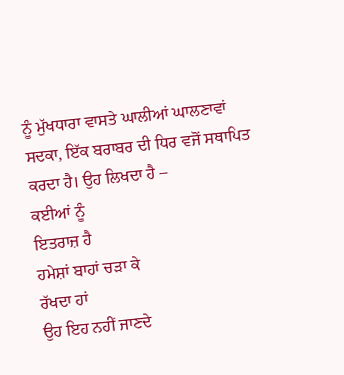ਨੂੰ ਮੁੱਖਧਾਰਾ ਵਾਸਤੇ ਘਾਲੀਆਂ ਘਾਲਣਾਵਾਂ ਸਦਕਾ, ਇੱਕ ਬਰਾਬਰ ਦੀ ਧਿਰ ਵਜੋਂ ਸਥਾਪਿਤ ਕਰਦਾ ਹੈ। ਉਹ ਲਿਖਦਾ ਹੈ –
ਕਈਆਂ ਨੂੰ
ਇਤਰਾਜ਼ ਹੈ
ਹਮੇਸ਼ਾਂ ਬਾਹਾਂ ਚੜਾ ਕੇ
ਰੱਖਦਾ ਹਾਂ
ਉਹ ਇਹ ਨਹੀਂ ਜਾਣਦੇ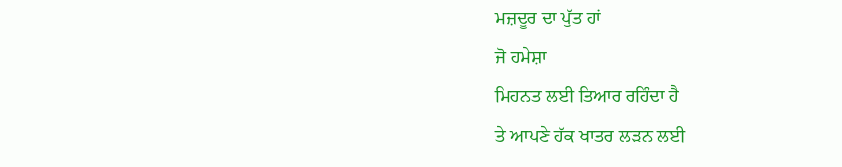ਮਜ਼ਦੂਰ ਦਾ ਪੁੱਤ ਹਾਂ
ਜੋ ਹਮੇਸ਼ਾ
ਮਿਹਨਤ ਲਈ ਤਿਆਰ ਰਹਿੰਦਾ ਹੈ
ਤੇ ਆਪਣੇ ਹੱਕ ਖਾਤਰ ਲੜਨ ਲਈ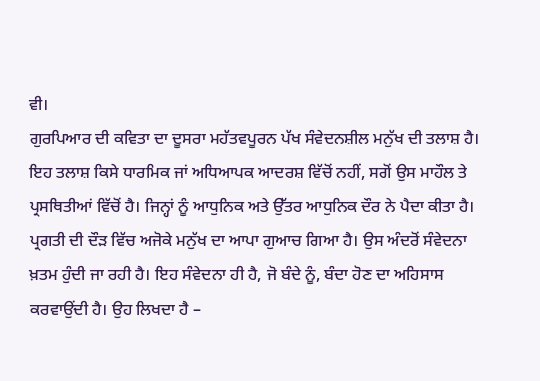ਵੀ।
ਗੁਰਪਿਆਰ ਦੀ ਕਵਿਤਾ ਦਾ ਦੂਸਰਾ ਮਹੱਤਵਪੂਰਨ ਪੱਖ ਸੰਵੇਦਨਸ਼ੀਲ ਮਨੁੱਖ ਦੀ ਤਲਾਸ਼ ਹੈ। ਇਹ ਤਲਾਸ਼ ਕਿਸੇ ਧਾਰਮਿਕ ਜਾਂ ਅਧਿਆਪਕ ਆਦਰਸ਼ ਵਿੱਚੋਂ ਨਹੀਂ, ਸਗੋਂ ਉਸ ਮਾਹੌਲ ਤੇ ਪ੍ਰਸਥਿਤੀਆਂ ਵਿੱਚੋਂ ਹੈ। ਜਿਨ੍ਹਾਂ ਨੂੰ ਆਧੁਨਿਕ ਅਤੇ ਉੱਤਰ ਆਧੁਨਿਕ ਦੌਰ ਨੇ ਪੈਦਾ ਕੀਤਾ ਹੈ। ਪ੍ਰਗਤੀ ਦੀ ਦੌੜ ਵਿੱਚ ਅਜੋਕੇ ਮਨੁੱਖ ਦਾ ਆਪਾ ਗੁਆਚ ਗਿਆ ਹੈ। ਉਸ ਅੰਦਰੋਂ ਸੰਵੇਦਨਾ ਖ਼ਤਮ ਹੁੰਦੀ ਜਾ ਰਹੀ ਹੈ। ਇਹ ਸੰਵੇਦਨਾ ਹੀ ਹੈ, ਜੋ ਬੰਦੇ ਨੂੰ, ਬੰਦਾ ਹੋਣ ਦਾ ਅਹਿਸਾਸ ਕਰਵਾਉਂਦੀ ਹੈ। ਉਹ ਲਿਖਦਾ ਹੈ –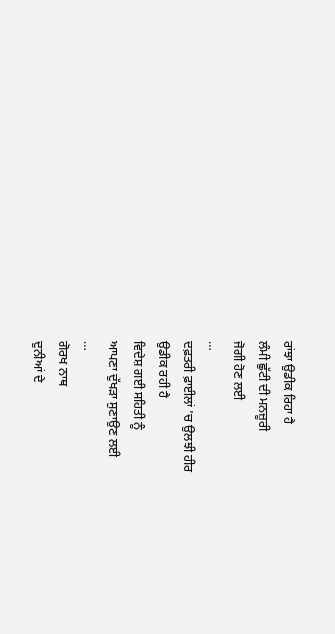ਰਾਂਝਾ ਉਡੀਕ ਰਿਹਾ ਹੈ
ਲੰਮੀ ਛੁੱਟੀ ਦੀ ਮਨਜ਼ੂਰੀ
ਜੋਗੀ ਹੋਣ ਲਈ
…
ਦਫ਼ਤਰੀ ਫ਼ਾਈਲਾਂ ’ਚ ਉਲਝੀ ਹੀਰ
ਉਡੀਕ ਰਹੀ ਹੈ
ਵਿਦੇਸ਼ ਗਈ ਸਹਿਤੀ ਨੂੰ
ਆਪਣਾ ਦੁੱਖੜਾ ਸੁਣਾਉਣ ਲਈ
…
ਗੋਰਖ ਨਾਥ
ਦੁਨੀਆਂ ਦੇ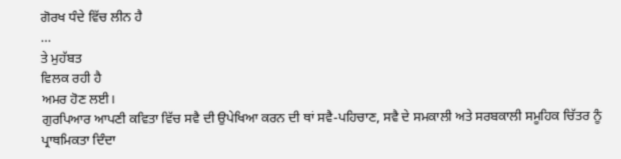ਗੋਰਖ ਧੰਦੇ ਵਿੱਚ ਲੀਨ ਹੈ
…
ਤੇ ਮੁਹੱਬਤ
ਵਿਲਕ ਰਹੀ ਹੈ
ਅਮਰ ਹੋਣ ਲਈ।
ਗੁਰਪਿਆਰ ਆਪਣੀ ਕਵਿਤਾ ਵਿੱਚ ਸਵੈ ਦੀ ਉਪੇਖਿਆ ਕਰਨ ਦੀ ਥਾਂ ਸਵੈ-ਪਹਿਚਾਣ, ਸਵੈ ਦੇ ਸਮਕਾਲੀ ਅਤੇ ਸਰਬਕਾਲੀ ਸਮੂਹਿਕ ਚਿੱਤਰ ਨੂੰ ਪ੍ਰਾਥਮਿਕਤਾ ਦਿੰਦਾ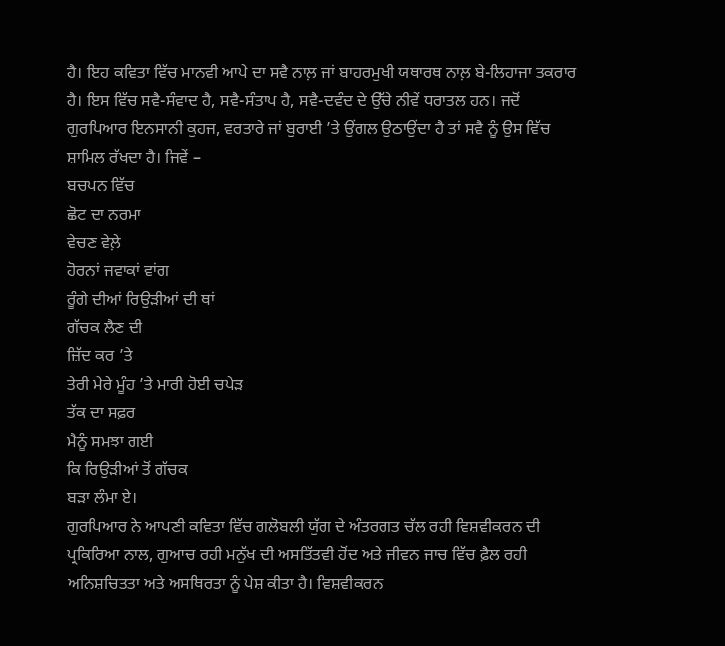ਹੈ। ਇਹ ਕਵਿਤਾ ਵਿੱਚ ਮਾਨਵੀ ਆਪੇ ਦਾ ਸਵੈ ਨਾਲ਼ ਜਾਂ ਬਾਹਰਮੁਖੀ ਯਥਾਰਥ ਨਾਲ਼ ਬੇ-ਲਿਹਾਜਾ ਤਕਰਾਰ ਹੈ। ਇਸ ਵਿੱਚ ਸਵੈ-ਸੰਵਾਦ ਹੈ, ਸਵੈ-ਸੰਤਾਪ ਹੈ, ਸਵੈ-ਦਵੰਦ ਦੇ ਉੱਚੇ ਨੀਵੇਂ ਧਰਾਤਲ ਹਨ। ਜਦੋਂ ਗੁਰਪਿਆਰ ਇਨਸਾਨੀ ਕੁਹਜ, ਵਰਤਾਰੇ ਜਾਂ ਬੁਰਾਈ ’ਤੇ ਉਂਗਲ ਉਠਾਉਂਦਾ ਹੈ ਤਾਂ ਸਵੈ ਨੂੰ ਉਸ ਵਿੱਚ ਸ਼ਾਮਿਲ ਰੱਖਦਾ ਹੈ। ਜਿਵੇਂ –
ਬਚਪਨ ਵਿੱਚ
ਛੋਟ ਦਾ ਨਰਮਾ
ਵੇਚਣ ਵੇਲ਼ੇ
ਹੋਰਨਾਂ ਜਵਾਕਾਂ ਵਾਂਗ
ਰੂੰਗੇ ਦੀਆਂ ਰਿਉੜੀਆਂ ਦੀ ਥਾਂ
ਗੱਚਕ ਲੈਣ ਦੀ
ਜ਼ਿੱਦ ਕਰ ’ਤੇ
ਤੇਰੀ ਮੇਰੇ ਮੂੰਹ ’ਤੇ ਮਾਰੀ ਹੋਈ ਚਪੇੜ
ਤੱਕ ਦਾ ਸਫ਼ਰ
ਮੈਨੂੰ ਸਮਝਾ ਗਈ
ਕਿ ਰਿਉੜੀਆਂ ਤੋਂ ਗੱਚਕ
ਬੜਾ ਲੰਮਾ ਏ।
ਗੁਰਪਿਆਰ ਨੇ ਆਪਣੀ ਕਵਿਤਾ ਵਿੱਚ ਗਲੋਬਲੀ ਯੁੱਗ ਦੇ ਅੰਤਰਗਤ ਚੱਲ ਰਹੀ ਵਿਸ਼ਵੀਕਰਨ ਦੀ ਪ੍ਰਕਿਰਿਆ ਨਾਲ, ਗੁਆਚ ਰਹੀ ਮਨੁੱਖ ਦੀ ਅਸਤਿੱਤਵੀ ਹੋਂਦ ਅਤੇ ਜੀਵਨ ਜਾਚ ਵਿੱਚ ਫ਼ੈਲ ਰਹੀ ਅਨਿਸ਼ਚਿਤਤਾ ਅਤੇ ਅਸਥਿਰਤਾ ਨੂੰ ਪੇਸ਼ ਕੀਤਾ ਹੈ। ਵਿਸ਼ਵੀਕਰਨ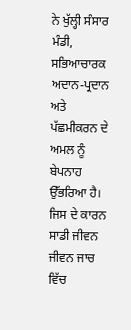ਨੇ ਖੁੱਲ੍ਹੀ ਸੰਸਾਰ ਮੰਡੀ, ਸਭਿਆਚਾਰਕ ਅਦਾਨ-ਪ੍ਰਦਾਨ ਅਤੇ ਪੱਛਮੀਕਰਨ ਦੇ ਅਮਲ ਨੂੰ ਬੇਪਨਾਹ ਉੱਭਰਿਆ ਹੈ। ਜਿਸ ਦੇ ਕਾਰਨ ਸਾਡੀ ਜੀਵਨ ਜੀਵਨ ਜਾਚ ਵਿੱਚ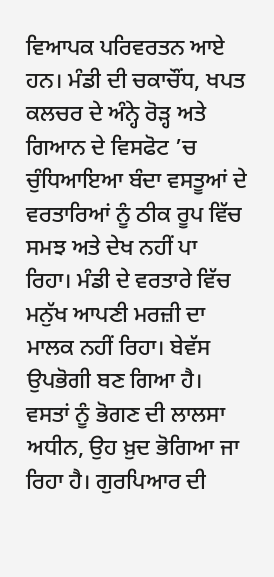ਵਿਆਪਕ ਪਰਿਵਰਤਨ ਆਏ ਹਨ। ਮੰਡੀ ਦੀ ਚਕਾਚੌਂਧ, ਖਪਤ ਕਲਚਰ ਦੇ ਅੰਨ੍ਹੇ ਰੋੜ੍ਹ ਅਤੇ ਗਿਆਨ ਦੇ ਵਿਸਫੋਟ ’ਚ ਚੁੰਧਿਆਇਆ ਬੰਦਾ ਵਸਤੂਆਂ ਦੇ ਵਰਤਾਰਿਆਂ ਨੂੰ ਠੀਕ ਰੂਪ ਵਿੱਚ ਸਮਝ ਅਤੇ ਦੇਖ ਨਹੀਂ ਪਾ ਰਿਹਾ। ਮੰਡੀ ਦੇ ਵਰਤਾਰੇ ਵਿੱਚ ਮਨੁੱਖ ਆਪਣੀ ਮਰਜ਼ੀ ਦਾ ਮਾਲਕ ਨਹੀਂ ਰਿਹਾ। ਬੇਵੱਸ ਉਪਭੋਗੀ ਬਣ ਗਿਆ ਹੈ। ਵਸਤਾਂ ਨੂੰ ਭੋਗਣ ਦੀ ਲਾਲਸਾ ਅਧੀਨ, ਉਹ ਖ਼ੁਦ ਭੋਗਿਆ ਜਾ ਰਿਹਾ ਹੈ। ਗੁਰਪਿਆਰ ਦੀ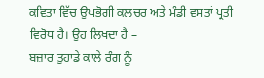ਕਵਿਤਾ ਵਿੱਚ ਉਪਭੋਗੀ ਕਲਚਰ ਅਤੇ ਮੰਡੀ ਵਸਤਾਂ ਪ੍ਰਤੀ ਵਿਰੋਧ ਹੈ। ਉਹ ਲਿਖਦਾ ਹੈ –
ਬਜ਼ਾਰ ਤੁਹਾਡੇ ਕਾਲੇ ਰੰਗ ਨੂੰ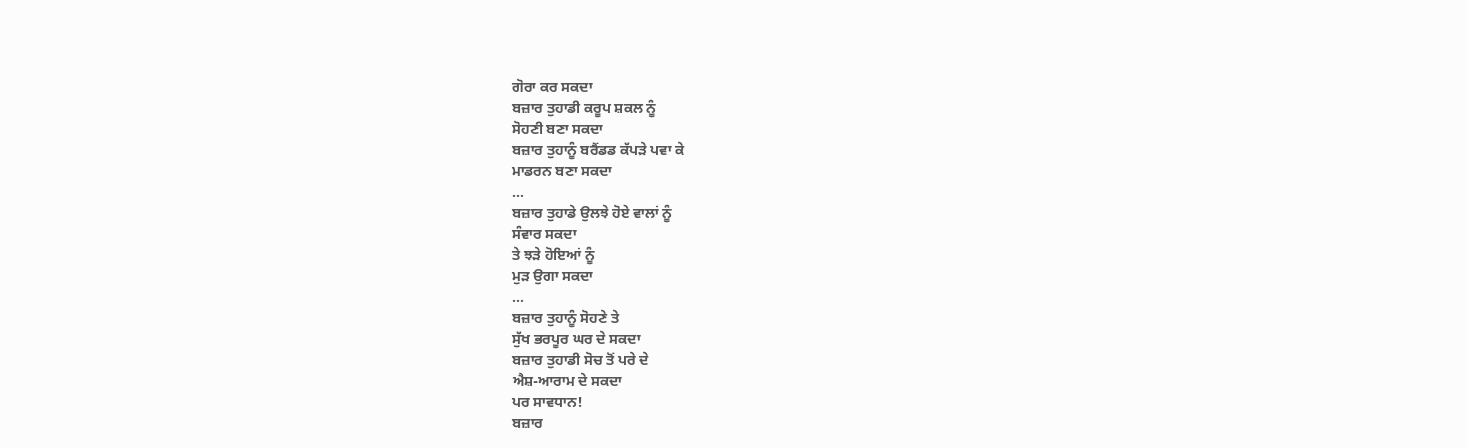ਗੋਰਾ ਕਰ ਸਕਦਾ
ਬਜ਼ਾਰ ਤੁਹਾਡੀ ਕਰੂਪ ਸ਼ਕਲ ਨੂੰ
ਸੋਹਣੀ ਬਣਾ ਸਕਦਾ
ਬਜ਼ਾਰ ਤੁਹਾਨੂੰ ਬਰੈਂਡਡ ਕੱਪੜੇ ਪਵਾ ਕੇ
ਮਾਡਰਨ ਬਣਾ ਸਕਦਾ
…
ਬਜ਼ਾਰ ਤੁਹਾਡੇ ਉਲਝੇ ਹੋਏ ਵਾਲਾਂ ਨੂੰ
ਸੰਵਾਰ ਸਕਦਾ
ਤੇ ਝੜੇ ਹੋਇਆਂ ਨੂੰ
ਮੁੜ ਉਗਾ ਸਕਦਾ
…
ਬਜ਼ਾਰ ਤੁਹਾਨੂੰ ਸੋਹਣੇ ਤੇ
ਸੁੱਖ ਭਰਪੂਰ ਘਰ ਦੇ ਸਕਦਾ
ਬਜ਼ਾਰ ਤੁਹਾਡੀ ਸੋਚ ਤੋਂ ਪਰੇ ਦੇ
ਐਸ਼-ਆਰਾਮ ਦੇ ਸਕਦਾ
ਪਰ ਸਾਵਧਾਨ!
ਬਜ਼ਾਰ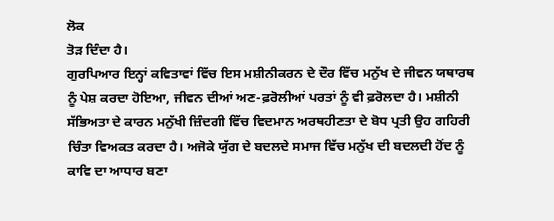ਲੋਕ
ਤੋੜ ਦਿੰਦਾ ਹੈ।
ਗੁਰਪਿਆਰ ਇਨ੍ਹਾਂ ਕਵਿਤਾਵਾਂ ਵਿੱਚ ਇਸ ਮਸ਼ੀਨੀਕਰਨ ਦੇ ਦੌਰ ਵਿੱਚ ਮਨੁੱਖ ਦੇ ਜੀਵਨ ਯਥਾਰਥ ਨੂੰ ਪੇਸ਼ ਕਰਦਾ ਹੋਇਆ, ਜੀਵਨ ਦੀਆਂ ਅਣ-ਫ਼ਰੋਲੀਆਂ ਪਰਤਾਂ ਨੂੰ ਵੀ ਫ਼ਰੋਲਦਾ ਹੈ। ਮਸ਼ੀਨੀ ਸੱਭਿਅਤਾ ਦੇ ਕਾਰਨ ਮਨੁੱਖੀ ਜ਼ਿੰਦਗੀ ਵਿੱਚ ਵਿਦਮਾਨ ਅਰਥਹੀਣਤਾ ਦੇ ਬੋਧ ਪ੍ਰਤੀ ਉਹ ਗਹਿਰੀ ਚਿੰਤਾ ਵਿਅਕਤ ਕਰਦਾ ਹੈ। ਅਜੋਕੇ ਯੁੱਗ ਦੇ ਬਦਲਦੇ ਸਮਾਜ ਵਿੱਚ ਮਨੁੱਖ ਦੀ ਬਦਲਦੀ ਹੋਂਦ ਨੂੰ ਕਾਵਿ ਦਾ ਆਧਾਰ ਬਣਾ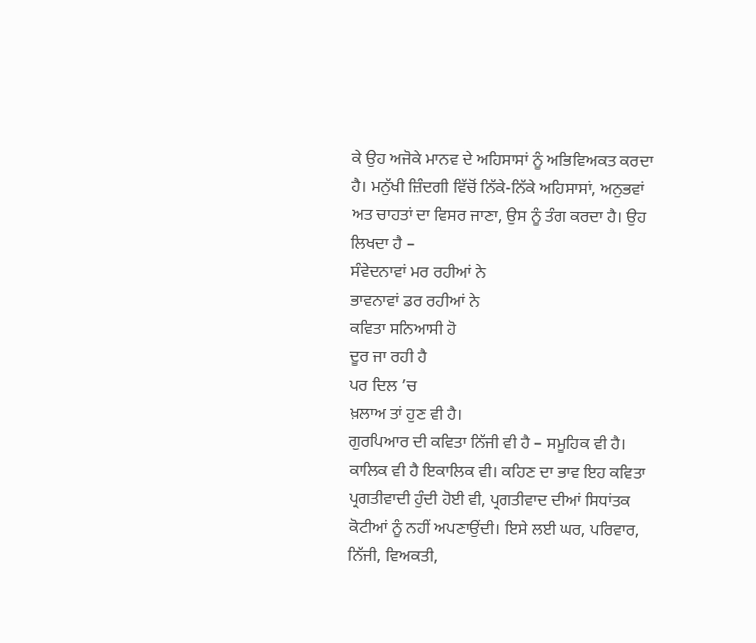ਕੇ ਉਹ ਅਜੋਕੇ ਮਾਨਵ ਦੇ ਅਹਿਸਾਸਾਂ ਨੂੰ ਅਭਿਵਿਅਕਤ ਕਰਦਾ ਹੈ। ਮਨੁੱਖੀ ਜ਼ਿੰਦਗੀ ਵਿੱਚੋਂ ਨਿੱਕੇ-ਨਿੱਕੇ ਅਹਿਸਾਸਾਂ, ਅਨੁਭਵਾਂ ਅਤ ਚਾਹਤਾਂ ਦਾ ਵਿਸਰ ਜਾਣਾ, ਉਸ ਨੂੰ ਤੰਗ ਕਰਦਾ ਹੈ। ਉਹ ਲਿਖਦਾ ਹੈ –
ਸੰਵੇਦਨਾਵਾਂ ਮਰ ਰਹੀਆਂ ਨੇ
ਭਾਵਨਾਵਾਂ ਡਰ ਰਹੀਆਂ ਨੇ
ਕਵਿਤਾ ਸਨਿਆਸੀ ਹੋ
ਦੂਰ ਜਾ ਰਹੀ ਹੈ
ਪਰ ਦਿਲ ’ਚ
ਖ਼ਲਾਅ ਤਾਂ ਹੁਣ ਵੀ ਹੈ।
ਗੁਰਪਿਆਰ ਦੀ ਕਵਿਤਾ ਨਿੱਜੀ ਵੀ ਹੈ – ਸਮੂਹਿਕ ਵੀ ਹੈ। ਕਾਲਿਕ ਵੀ ਹੈ ਇਕਾਲਿਕ ਵੀ। ਕਹਿਣ ਦਾ ਭਾਵ ਇਹ ਕਵਿਤਾ ਪ੍ਰਗਤੀਵਾਦੀ ਹੁੰਦੀ ਹੋਈ ਵੀ, ਪ੍ਰਗਤੀਵਾਦ ਦੀਆਂ ਸਿਧਾਂਤਕ ਕੋਟੀਆਂ ਨੂੰ ਨਹੀਂ ਅਪਣਾਉਂਦੀ। ਇਸੇ ਲਈ ਘਰ, ਪਰਿਵਾਰ, ਨਿੱਜੀ, ਵਿਅਕਤੀ,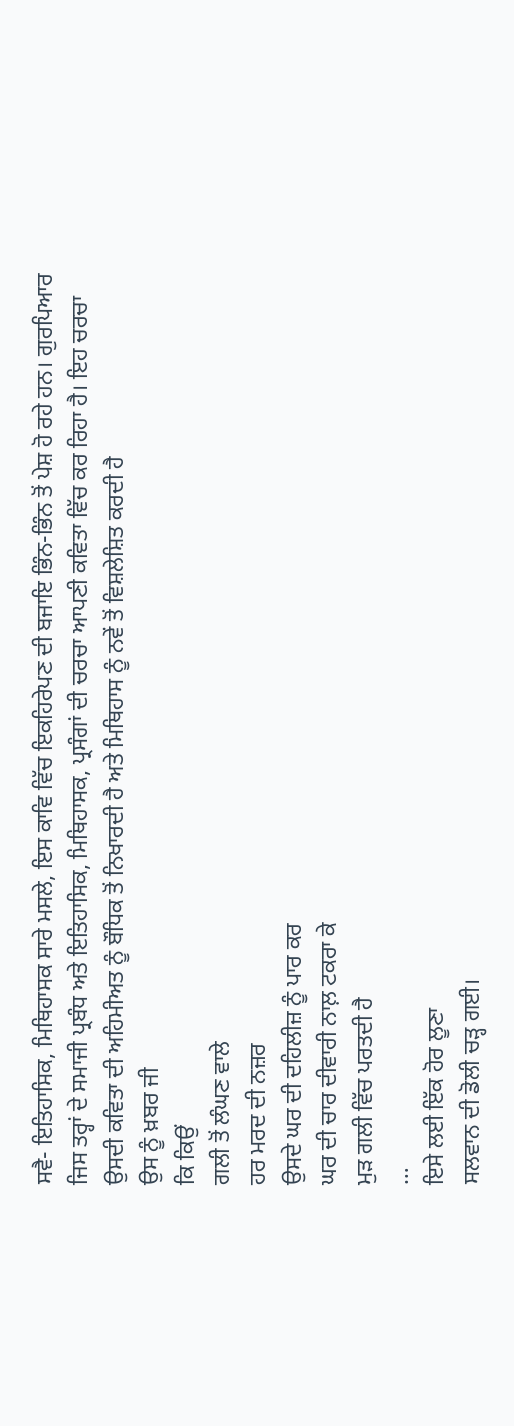ਸਵੈ- ਇਤਿਹਾਸਿਕ, ਮਿਥਿਹਾਸਕ ਸਾਰੇ ਮਸਲੇ, ਇਸ ਕਾਵਿ ਵਿੱਚ ਇਕਹਿਰੇਪਣ ਦੀ ਬਜਾਇ ਭਿੰਨ-ਭਿੰਨ ਤੋਂ ਪੇਸ਼ ਹੋ ਰਹੇ ਹਨ। ਗੁਰਪਿਆਰ ਜਿਸ ਤਰ੍ਹਾਂ ਦੇ ਸਮਾਜੀ ਪ੍ਰਬੰਧ ਅਤੇ ਇਤਿਹਾਸਿਕ, ਮਿਥਿਹਾਸਕ, ਪ੍ਰਸੰਗਾਂ ਦੀ ਚਰਚਾ ਆਪਣੀ ਕਵਿਤਾ ਵਿੱਚ ਕਰ ਰਿਹਾ ਹੈ। ਇਹ ਚਰਚਾ ਉਸਦੀ ਕਵਿਤਾ ਦੀ ਅਹਿਮੀਅਤ ਨੂੰ ਬੌਧਿਕ ਤੋਂ ਨਿਖਾਰਦੀ ਹੈ ਅਤੇ ਮਿਥਿਹਾਸ ਨੂੰ ਨਵੇਂ ਤੋਂ ਵਿਸ਼ਲੇਸ਼ਿਤ ਕਰਦੀ ਹੈ
ਉਸ ਨੂੰ ਖ਼ਬਰ ਜੀ
ਕਿ ਕਿਉਂ
ਗਲੀ ਤੋਂ ਲੰਘਣ ਵਾਲੇ
ਹਰ ਮਰਦ ਦੀ ਨਜ਼ਰ
ਉਸਦੇ ਘਰ ਦੀ ਦਹਿਲੀਜ਼ ਨੂੰ ਪਾਰ ਕਰ
ਘਰ ਦੀ ਚਾਰ ਦੀਵਾਰੀ ਨਾਲ਼ ਟਕਰਾ ਕੇ
ਮੁੜ ਗਲੀ ਵਿੱਚ ਪਰਤਦੀ ਹੈ
…
ਇਸੇ ਲਈ ਇੱਕ ਹੋਰ ਲੂਣਾ
ਸਲਵਾਨ ਦੀ ਡੋਲੀ ਚੜ੍ਹ ਗਈ।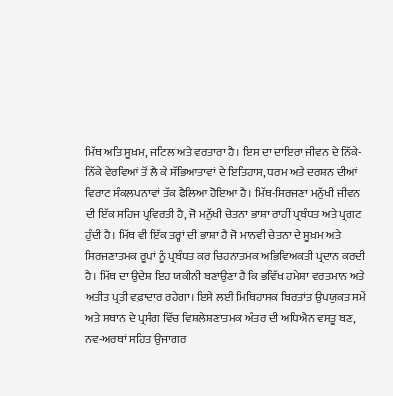ਮਿੱਥ ਅਤਿ ਸੂਖ਼ਮ, ਜਟਿਲ ਅਤੇ ਵਰਤਾਰਾ ਹੈ। ਇਸ ਦਾ ਦਾਇਰਾ ਜੀਵਨ ਦੇ ਨਿੱਕੇ-ਨਿੱਕੇ ਵੇਰਵਿਆਂ ਤੋਂ ਲੈ ਕੇ ਸੱਭਿਆਤਾਵਾਂ ਦੇ ਇਤਿਹਾਸ, ਧਰਮ ਅਤੇ ਦਰਸ਼ਨ ਦੀਆਂ ਵਿਰਾਟ ਸੰਕਲਪਨਾਵਾਂ ਤੱਕ ਫੈਲਿਆ ਹੋਇਆ ਹੈ। ਮਿੱਥ-ਸਿਰਜਣਾ ਮਨੁੱਖੀ ਜੀਵਨ ਦੀ ਇੱਕ ਸਹਿਜ ਪ੍ਰਵਿਰਤੀ ਹੈ, ਜੋ ਮਨੁੱਖੀ ਚੇਤਨਾ ਭਾਸ਼ਾ ਰਾਹੀਂ ਪ੍ਰਬੰਧਤ ਅਤੇ ਪ੍ਰਗਟ ਹੁੰਦੀ ਹੈ। ਮਿੱਥ ਵੀ ਇੱਕ ਤਰ੍ਹਾਂ ਦੀ ਭਾਸ਼ਾ ਹੈ ਜੋ ਮਾਨਵੀ ਚੇਤਨਾ ਦੇ ਸੂਖ਼ਮ ਅਤੇ ਸਿਰਜਣਾਤਮਕ ਰੂਪਾਂ ਨੂੰ ਪ੍ਰਬੰਧਤ ਕਰ ਚਿਹਨਾਤਮਕ ਅਭਿਵਿਅਕਤੀ ਪ੍ਰਦਾਨ ਕਰਦੀ ਹੈ। ਮਿੱਥ ਦਾ ਉਦੇਸ਼ ਇਹ ਯਕੀਨੀ ਬਣਾਉਣਾ ਹੈ ਕਿ ਭਵਿੱਖ ਹਮੇਸ਼ਾ ਵਰਤਮਾਨ ਅਤੇ ਅਤੀਤ ਪ੍ਰਤੀ ਵਫ਼ਾਦਾਰ ਰਹੇਗਾ। ਇਸੇ ਲਈ ਮਿਥਿਹਾਸਕ ਬਿਰਤਾਂਤ ਉਪਯੁਕਤ ਸਮੇਂ ਅਤੇ ਸਥਾਨ ਦੇ ਪ੍ਰਸੰਗ ਵਿੱਚ ਵਿਸ਼ਲੇਸ਼ਣਾਤਮਕ ਅੰਤਰ ਦੀ ਅਧਿਐਨ ਵਸਤੂ ਬਣ, ਨਵ-ਅਰਥਾਂ ਸਹਿਤ ਉਜਾਗਰ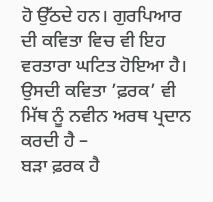ਹੋ ਉੱਠਦੇ ਹਨ। ਗੁਰਪਿਆਰ ਦੀ ਕਵਿਤਾ ਵਿਚ ਵੀ ਇਹ ਵਰਤਾਰਾ ਘਟਿਤ ਹੋਇਆ ਹੈ। ਉਸਦੀ ਕਵਿਤਾ ’ਫ਼ਰਕ’ ਵੀ ਮਿੱਥ ਨੂੰ ਨਵੀਨ ਅਰਥ ਪ੍ਰਦਾਨ ਕਰਦੀ ਹੈ –
ਬੜਾ ਫ਼ਰਕ ਹੈ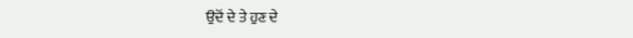ਉਦੋਂ ਦੇ ਤੇ ਹੁਣ ਦੇ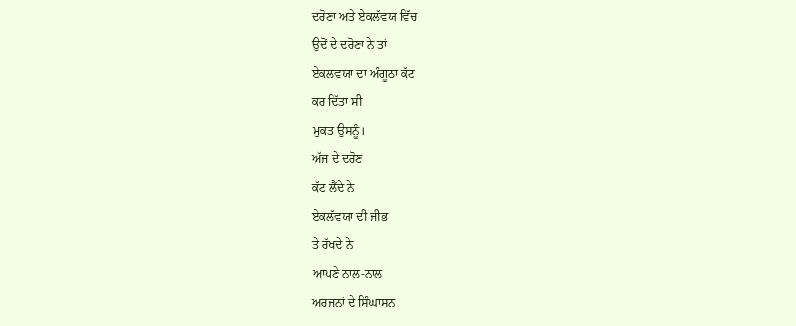ਦਰੋਣਾ ਅਤੇ ਏਕਲੱਵਯ ਵਿੱਚ
ਉਦੋਂ ਦੇ ਦਰੋਣਾ ਨੇ ਤਾਂ
ਏਕਲਵਯਾ ਦਾ ਅੰਗੂਠਾ ਕੱਟ
ਕਰ ਦਿੱਤਾ ਸੀ
ਮੁਕਤ ਉਸਨੂੰ।
ਅੱਜ ਦੇ ਦਰੋਣ
ਕੱਟ ਲੈਂਦੇ ਨੇ
ਏਕਲੱਵਯਾ ਦੀ ਜੀਭ
ਤੇ ਰੱਖਦੇ ਨੇ
ਆਪਣੇ ਨਾਲ-ਨਾਲ
ਅਰਜਨਾਂ ਦੇ ਸਿੰਘਾਸਨ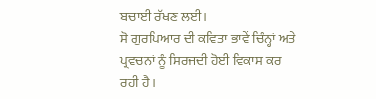ਬਚਾਈ ਰੱਖਣ ਲਈ।
ਸੋ ਗੁਰਪਿਆਰ ਦੀ ਕਵਿਤਾ ਭਾਵੇਂ ਚਿੰਨ੍ਹਾਂ ਅਤੇ ਪ੍ਰਵਚਨਾਂ ਨੂੰ ਸਿਰਜਦੀ ਹੋਈ ਵਿਕਾਸ ਕਰ ਰਹੀ ਹੈ।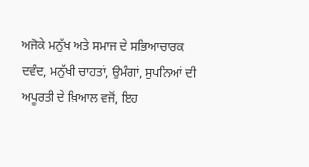ਅਜੋਕੇ ਮਨੁੱਖ ਅਤੇ ਸਮਾਜ ਦੇ ਸਭਿਆਚਾਰਕ ਦਵੰਦ, ਮਨੁੱਖੀ ਚਾਹਤਾਂ, ਉਮੰਗਾਂ, ਸੁਪਨਿਆਂ ਦੀ ਅਪੂਰਤੀ ਦੇ ਖ਼ਿਆਲ ਵਜੋਂ, ਇਹ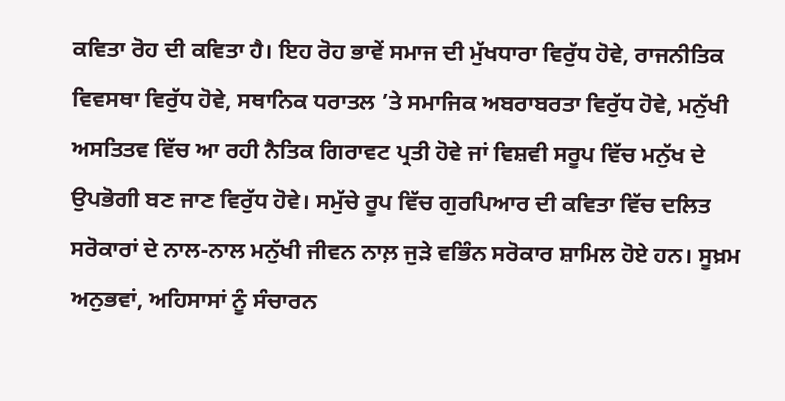ਕਵਿਤਾ ਰੋਹ ਦੀ ਕਵਿਤਾ ਹੈ। ਇਹ ਰੋਹ ਭਾਵੇਂ ਸਮਾਜ ਦੀ ਮੁੱਖਧਾਰਾ ਵਿਰੁੱਧ ਹੋਵੇ, ਰਾਜਨੀਤਿਕ ਵਿਵਸਥਾ ਵਿਰੁੱਧ ਹੋਵੇ, ਸਥਾਨਿਕ ਧਰਾਤਲ ’ਤੇ ਸਮਾਜਿਕ ਅਬਰਾਬਰਤਾ ਵਿਰੁੱਧ ਹੋਵੇ, ਮਨੁੱਖੀ ਅਸਤਿਤਵ ਵਿੱਚ ਆ ਰਹੀ ਨੈਤਿਕ ਗਿਰਾਵਟ ਪ੍ਰਤੀ ਹੋਵੇ ਜਾਂ ਵਿਸ਼ਵੀ ਸਰੂਪ ਵਿੱਚ ਮਨੁੱਖ ਦੇ ਉਪਭੋਗੀ ਬਣ ਜਾਣ ਵਿਰੁੱਧ ਹੋਵੇ। ਸਮੁੱਚੇ ਰੂਪ ਵਿੱਚ ਗੁਰਪਿਆਰ ਦੀ ਕਵਿਤਾ ਵਿੱਚ ਦਲਿਤ ਸਰੋਕਾਰਾਂ ਦੇ ਨਾਲ-ਨਾਲ ਮਨੁੱਖੀ ਜੀਵਨ ਨਾਲ਼ ਜੁੜੇ ਵਭਿੰਨ ਸਰੋਕਾਰ ਸ਼ਾਮਿਲ ਹੋਏ ਹਨ। ਸੂਖ਼ਮ ਅਨੁਭਵਾਂ, ਅਹਿਸਾਸਾਂ ਨੂੰ ਸੰਚਾਰਨ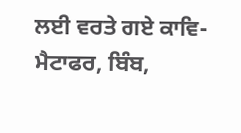ਲਈ ਵਰਤੇ ਗਏ ਕਾਵਿ-ਮੈਟਾਫਰ, ਬਿੰਬ,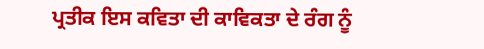ਪ੍ਰਤੀਕ ਇਸ ਕਵਿਤਾ ਦੀ ਕਾਵਿਕਤਾ ਦੇ ਰੰਗ ਨੂੰ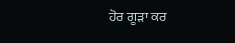ਹੋਰ ਗੂੜਾ ਕਰ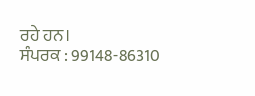ਰਹੇ ਹਨ।
ਸੰਪਰਕ : 99148-86310